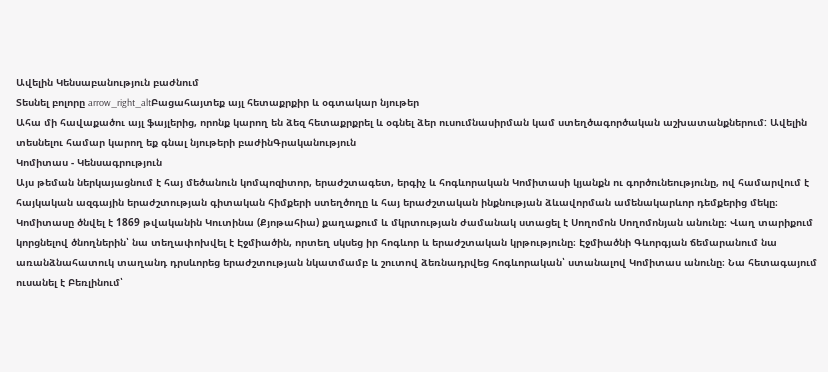Ավելին Կենսաբանություն բաժնում
Տեսնել բոլորը arrow_right_altԲացահայտեք այլ հետաքրքիր և օգտակար նյութեր
Ահա մի հավաքածու այլ ֆայլերից, որոնք կարող են ձեզ հետաքրքրել և օգնել ձեր ուսումնասիրման կամ ստեղծագործական աշխատանքներում: Ավելին տեսնելու համար կարող եք գնալ նյութերի բաժինԳրականություն
Կոմիտաս - Կենսագրություն
Այս թեման ներկայացնում է հայ մեծանուն կոմպոզիտոր, երաժշտագետ, երգիչ և հոգևորական Կոմիտասի կյանքն ու գործունեությունը, ով համարվում է հայկական ազգային երաժշտության գիտական հիմքերի ստեղծողը և հայ երաժշտական ինքնության ձևավորման ամենակարևոր դեմքերից մեկը։ Կոմիտասը ծնվել է 1869 թվականին Կուտինա (Քյոթահիա) քաղաքում և մկրտության ժամանակ ստացել է Սողոմոն Սողոմոնյան անունը։ Վաղ տարիքում կորցնելով ծնողներին՝ նա տեղափոխվել է Էջմիածին, որտեղ սկսեց իր հոգևոր և երաժշտական կրթությունը։ Էջմիածնի Գևորգյան ճեմարանում նա առանձնահատուկ տաղանդ դրսևորեց երաժշտության նկատմամբ և շուտով ձեռնադրվեց հոգևորական՝ ստանալով Կոմիտաս անունը։ Նա հետագայում ուսանել է Բեռլինում՝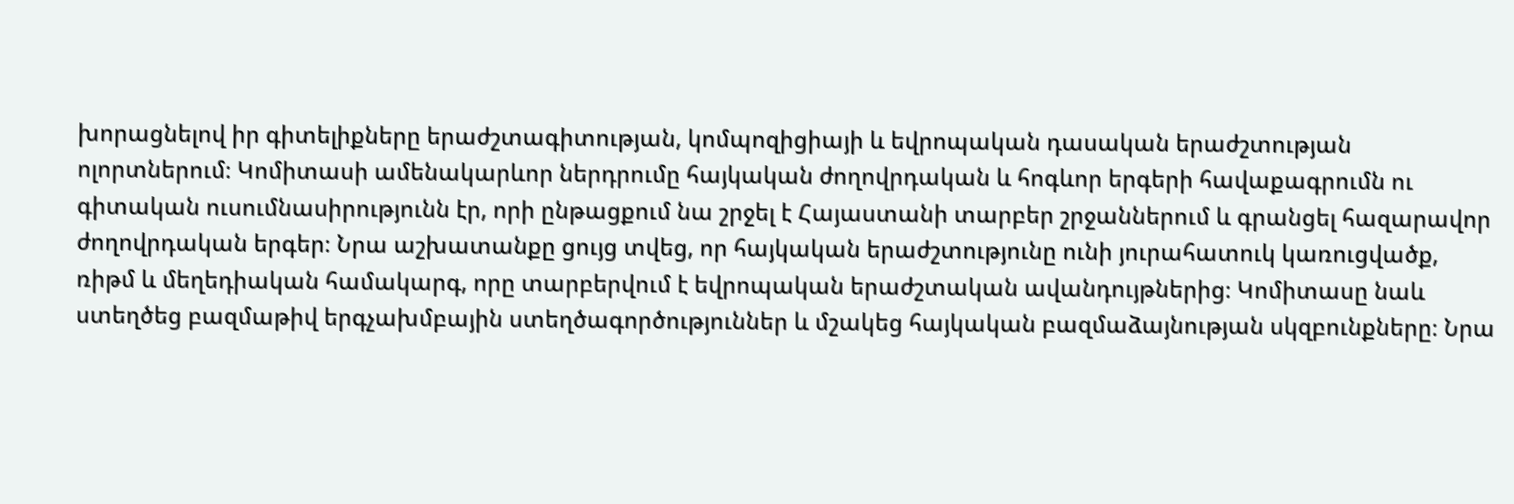խորացնելով իր գիտելիքները երաժշտագիտության, կոմպոզիցիայի և եվրոպական դասական երաժշտության ոլորտներում։ Կոմիտասի ամենակարևոր ներդրումը հայկական ժողովրդական և հոգևոր երգերի հավաքագրումն ու գիտական ուսումնասիրությունն էր, որի ընթացքում նա շրջել է Հայաստանի տարբեր շրջաններում և գրանցել հազարավոր ժողովրդական երգեր։ Նրա աշխատանքը ցույց տվեց, որ հայկական երաժշտությունը ունի յուրահատուկ կառուցվածք, ռիթմ և մեղեդիական համակարգ, որը տարբերվում է եվրոպական երաժշտական ավանդույթներից։ Կոմիտասը նաև ստեղծեց բազմաթիվ երգչախմբային ստեղծագործություններ և մշակեց հայկական բազմաձայնության սկզբունքները։ Նրա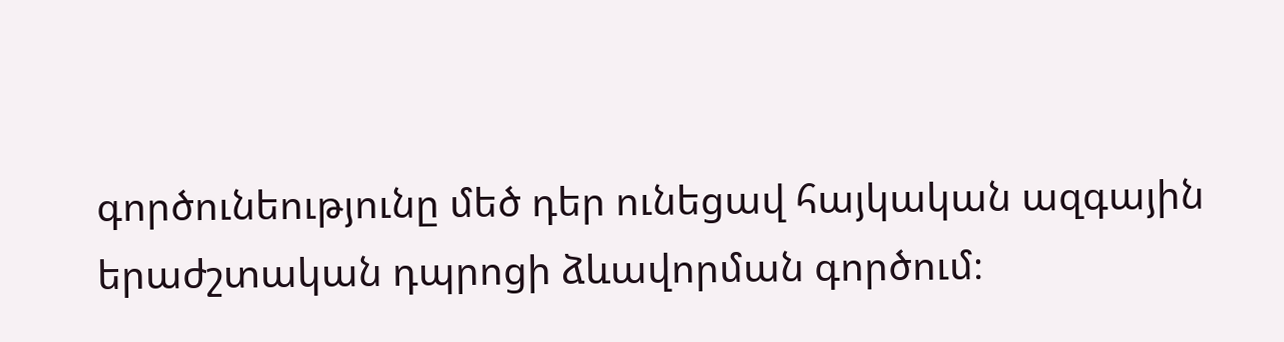գործունեությունը մեծ դեր ունեցավ հայկական ազգային երաժշտական դպրոցի ձևավորման գործում։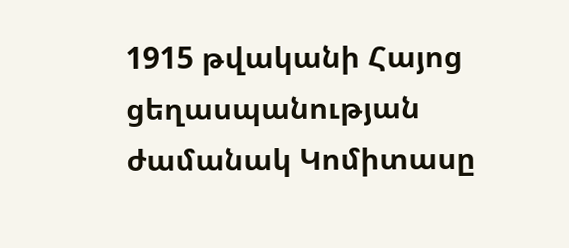1915 թվականի Հայոց ցեղասպանության ժամանակ Կոմիտասը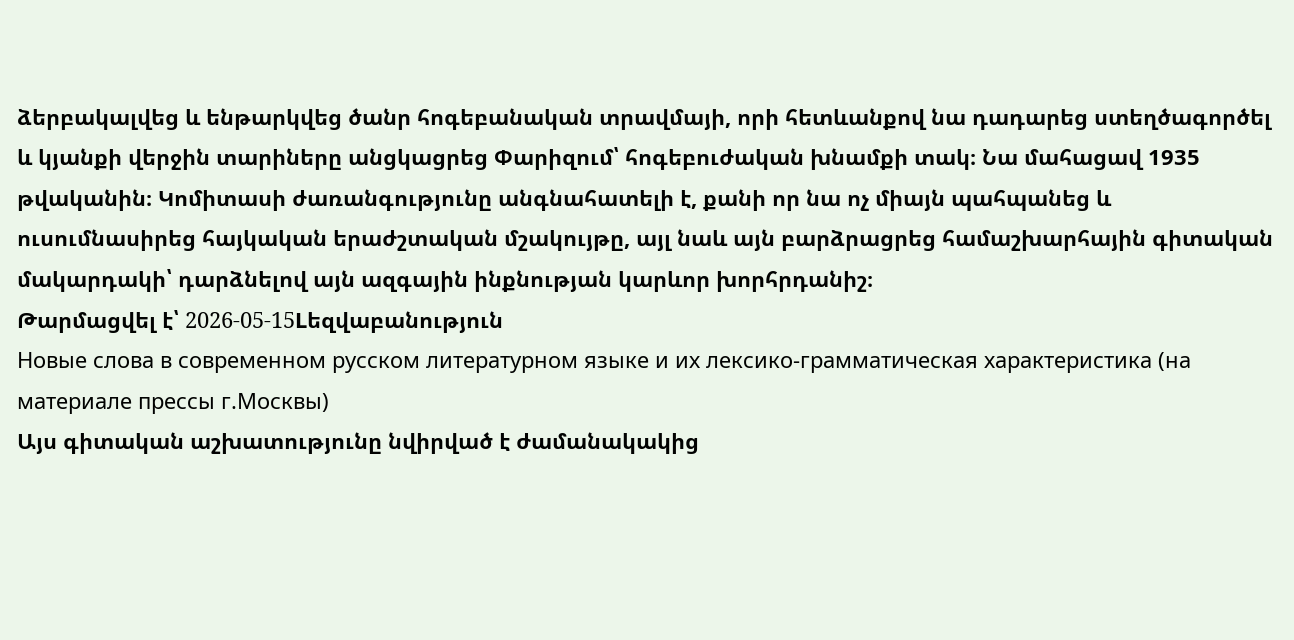ձերբակալվեց և ենթարկվեց ծանր հոգեբանական տրավմայի, որի հետևանքով նա դադարեց ստեղծագործել և կյանքի վերջին տարիները անցկացրեց Փարիզում՝ հոգեբուժական խնամքի տակ։ Նա մահացավ 1935 թվականին։ Կոմիտասի ժառանգությունը անգնահատելի է, քանի որ նա ոչ միայն պահպանեց և ուսումնասիրեց հայկական երաժշտական մշակույթը, այլ նաև այն բարձրացրեց համաշխարհային գիտական մակարդակի՝ դարձնելով այն ազգային ինքնության կարևոր խորհրդանիշ։
Թարմացվել է՝ 2026-05-15Lեզվաբանություն
Новые слова в современном русском литературном языке и их лексико-грамматическая характеристика (на материале прессы г.Москвы)
Այս գիտական աշխատությունը նվիրված է ժամանակակից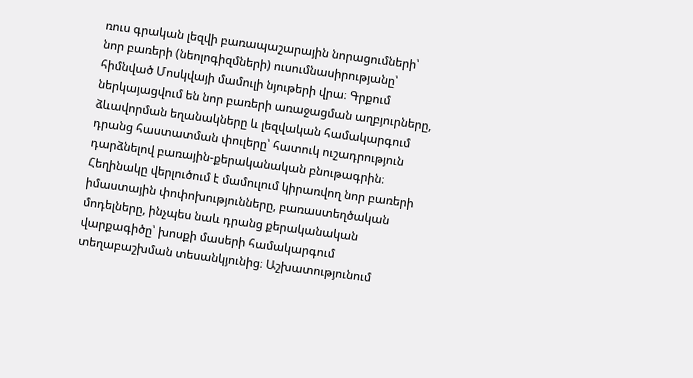ռուս գրական լեզվի բառապաշարային նորացումների՝ նոր բառերի (նեոլոգիզմների) ուսումնասիրությանը՝ հիմնված Մոսկվայի մամուլի նյութերի վրա։ Գրքում ներկայացվում են նոր բառերի առաջացման աղբյուրները, ձևավորման եղանակները և լեզվական համակարգում դրանց հաստատման փուլերը՝ հատուկ ուշադրություն դարձնելով բառային-քերականական բնութագրին։ Հեղինակը վերլուծում է մամուլում կիրառվող նոր բառերի իմաստային փոփոխությունները, բառաստեղծական մոդելները, ինչպես նաև դրանց քերականական վարքագիծը՝ խոսքի մասերի համակարգում տեղաբաշխման տեսանկյունից։ Աշխատությունում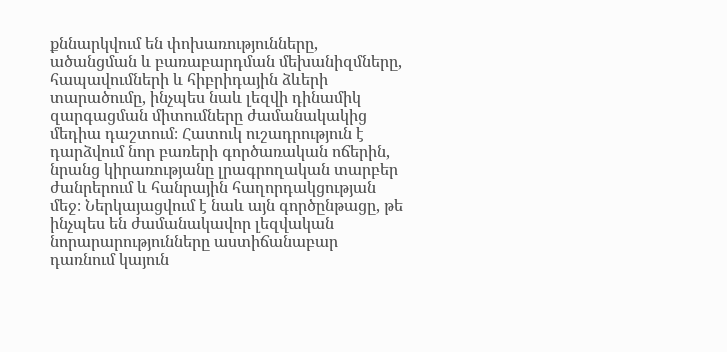քննարկվում են փոխառությունները, ածանցման և բառաբարդման մեխանիզմները, հապավումների և հիբրիդային ձևերի տարածումը, ինչպես նաև լեզվի դինամիկ զարգացման միտումները ժամանակակից մեդիա դաշտում։ Հատուկ ուշադրություն է դարձվում նոր բառերի գործառական ոճերին, նրանց կիրառությանը լրագրողական տարբեր ժանրերում և հանրային հաղորդակցության մեջ։ Ներկայացվում է նաև այն գործընթացը, թե ինչպես են ժամանակավոր լեզվական նորարարությունները աստիճանաբար դառնում կայուն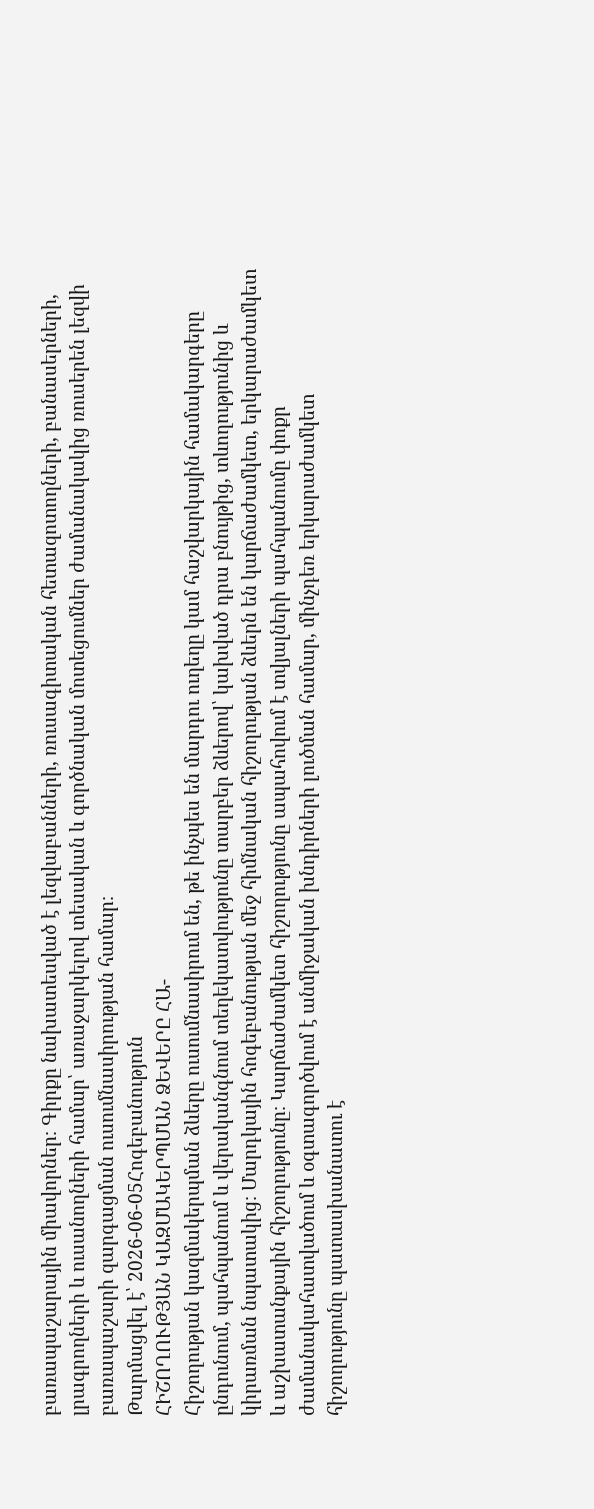բառապաշարային միավորներ։ Գիրքը նախատեսված է լեզվաբանների, ռուսագիտական հետազոտողների, բանասերների, լրագրողների և ուսանողների համար՝ առաջարկելով տեսական և գործնական մոտեցումներ ժամանակակից ռուսերեն լեզվի բառապաշարի զարգացման ուսումնասիրության համար։
Թարմացվել է՝ 2026-06-05Հոգեբանություն
ՀԻՇՈՂՈՒԹՅԱՆ ԿԱԶՄԱԿԵՐՊՄԱՆ ՁԵՎԵՐԸ ՀԱ-
Հիշողության կազմակերպման ձևերը ուսումնասիրում են, թե ինչպես են մարդու ուղեղը կամ հաշվարկային համակարգերը ընդունում, պահպանում և վերականգնում տեղեկատվությունը տարբեր ձևերով՝ կախված դրա բնույթից, տևողությունից և կիրառման նպատակից։ Մարդկային հոգեբանության մեջ հիմնական հիշողության ձևերն են կարճաժամկետ, երկարաժամկետ և աշխատանքային հիշողությունը։ Կարճաժամկետ հիշողությունը ապահովում է տվյալների պահպանումը փոքր ժամանակահատվածում և օգտագործվում է անմիջական խնդիրների լուծման համար, մինչդեռ երկարաժամկետ հիշողությունը պատասխանատու է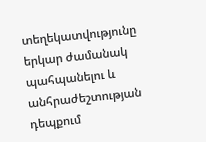տեղեկատվությունը երկար ժամանակ պահպանելու և անհրաժեշտության դեպքում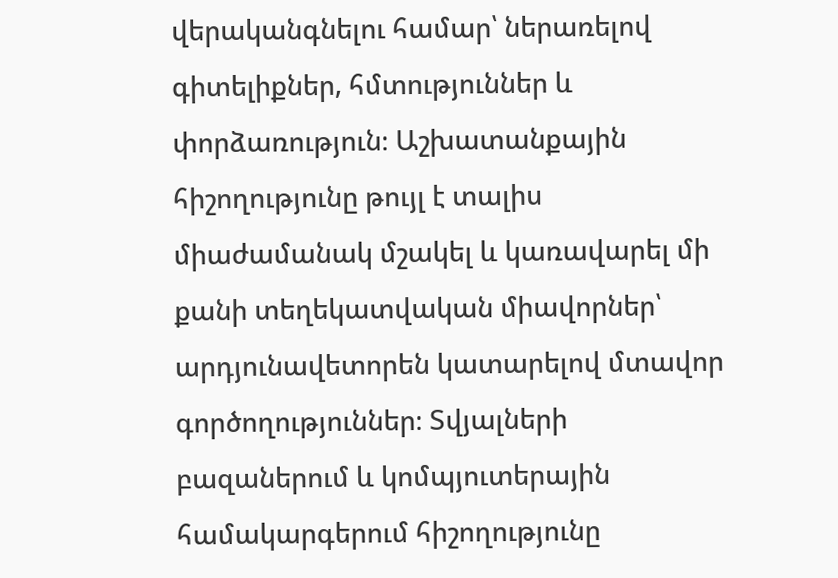վերականգնելու համար՝ ներառելով գիտելիքներ, հմտություններ և փորձառություն։ Աշխատանքային հիշողությունը թույլ է տալիս միաժամանակ մշակել և կառավարել մի քանի տեղեկատվական միավորներ՝ արդյունավետորեն կատարելով մտավոր գործողություններ։ Տվյալների բազաներում և կոմպյուտերային համակարգերում հիշողությունը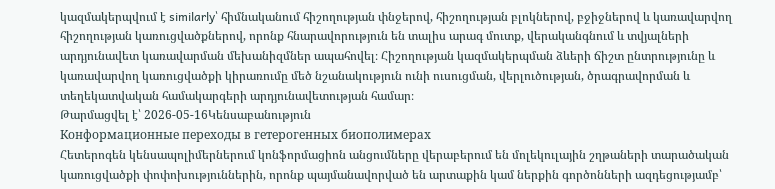կազմակերպվում է similarly՝ հիմնականում հիշողության փնջերով, հիշողության բլոկներով, բջիջներով և կառավարվող հիշողության կառուցվածքներով, որոնք հնարավորություն են տալիս արագ մուտք, վերականգնում և տվյալների արդյունավետ կառավարման մեխանիզմներ ապահովել։ Հիշողության կազմակերպման ձևերի ճիշտ ընտրությունը և կառավարվող կառուցվածքի կիրառումը մեծ նշանակություն ունի ուսուցման, վերլուծության, ծրագրավորման և տեղեկատվական համակարգերի արդյունավետության համար։
Թարմացվել է՝ 2026-05-16Կենսաբանություն
Конформационные переходы в гетерогенных биополимерах
Հետերոգեն կենսապոլիմերներում կոնֆորմացիոն անցումները վերաբերում են մոլեկուլային շղթաների տարածական կառուցվածքի փոփոխություններին, որոնք պայմանավորված են արտաքին կամ ներքին գործոնների ազդեցությամբ՝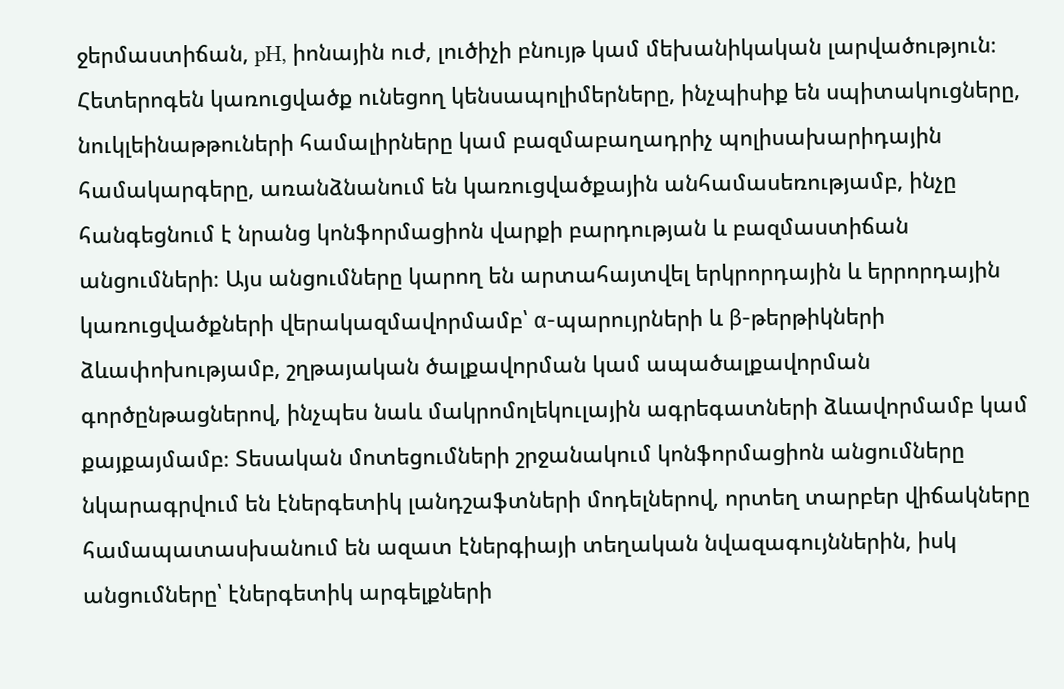ջերմաստիճան, pH, իոնային ուժ, լուծիչի բնույթ կամ մեխանիկական լարվածություն։ Հետերոգեն կառուցվածք ունեցող կենսապոլիմերները, ինչպիսիք են սպիտակուցները, նուկլեինաթթուների համալիրները կամ բազմաբաղադրիչ պոլիսախարիդային համակարգերը, առանձնանում են կառուցվածքային անհամասեռությամբ, ինչը հանգեցնում է նրանց կոնֆորմացիոն վարքի բարդության և բազմաստիճան անցումների։ Այս անցումները կարող են արտահայտվել երկրորդային և երրորդային կառուցվածքների վերակազմավորմամբ՝ α-պարույրների և β-թերթիկների ձևափոխությամբ, շղթայական ծալքավորման կամ ապածալքավորման գործընթացներով, ինչպես նաև մակրոմոլեկուլային ագրեգատների ձևավորմամբ կամ քայքայմամբ։ Տեսական մոտեցումների շրջանակում կոնֆորմացիոն անցումները նկարագրվում են էներգետիկ լանդշաֆտների մոդելներով, որտեղ տարբեր վիճակները համապատասխանում են ազատ էներգիայի տեղական նվազագույններին, իսկ անցումները՝ էներգետիկ արգելքների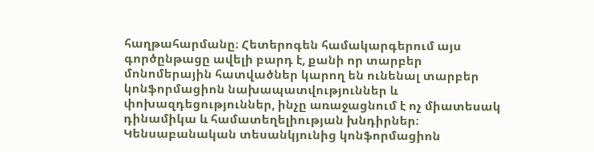հաղթահարմանը։ Հետերոգեն համակարգերում այս գործընթացը ավելի բարդ է, քանի որ տարբեր մոնոմերային հատվածներ կարող են ունենալ տարբեր կոնֆորմացիոն նախապատվություններ և փոխազդեցություններ, ինչը առաջացնում է ոչ միատեսակ դինամիկա և համատեղելիության խնդիրներ։ Կենսաբանական տեսանկյունից կոնֆորմացիոն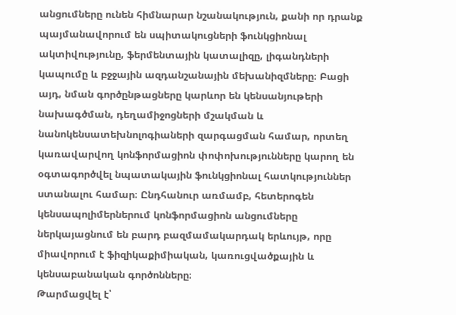անցումները ունեն հիմնարար նշանակություն, քանի որ դրանք պայմանավորում են սպիտակուցների ֆունկցիոնալ ակտիվությունը, ֆերմենտային կատալիզը, լիգանդների կապումը և բջջային ազդանշանային մեխանիզմները։ Բացի այդ, նման գործընթացները կարևոր են կենսանյութերի նախագծման, դեղամիջոցների մշակման և նանոկենսատեխնոլոգիաների զարգացման համար, որտեղ կառավարվող կոնֆորմացիոն փոփոխությունները կարող են օգտագործվել նպատակային ֆունկցիոնալ հատկություններ ստանալու համար։ Ընդհանուր առմամբ, հետերոգեն կենսապոլիմերներում կոնֆորմացիոն անցումները ներկայացնում են բարդ բազմամակարդակ երևույթ, որը միավորում է ֆիզիկաքիմիական, կառուցվածքային և կենսաբանական գործոնները։
Թարմացվել է՝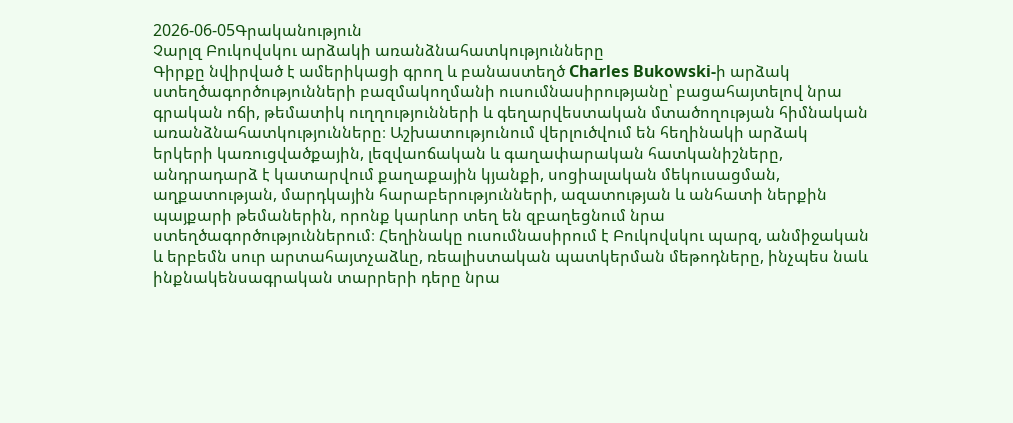2026-06-05Գրականություն
Չարլզ Բուկովսկու արձակի առանձնահատկությունները
Գիրքը նվիրված է ամերիկացի գրող և բանաստեղծ Charles Bukowski-ի արձակ ստեղծագործությունների բազմակողմանի ուսումնասիրությանը՝ բացահայտելով նրա գրական ոճի, թեմատիկ ուղղությունների և գեղարվեստական մտածողության հիմնական առանձնահատկությունները։ Աշխատությունում վերլուծվում են հեղինակի արձակ երկերի կառուցվածքային, լեզվաոճական և գաղափարական հատկանիշները, անդրադարձ է կատարվում քաղաքային կյանքի, սոցիալական մեկուսացման, աղքատության, մարդկային հարաբերությունների, ազատության և անհատի ներքին պայքարի թեմաներին, որոնք կարևոր տեղ են զբաղեցնում նրա ստեղծագործություններում։ Հեղինակը ուսումնասիրում է Բուկովսկու պարզ, անմիջական և երբեմն սուր արտահայտչաձևը, ռեալիստական պատկերման մեթոդները, ինչպես նաև ինքնակենսագրական տարրերի դերը նրա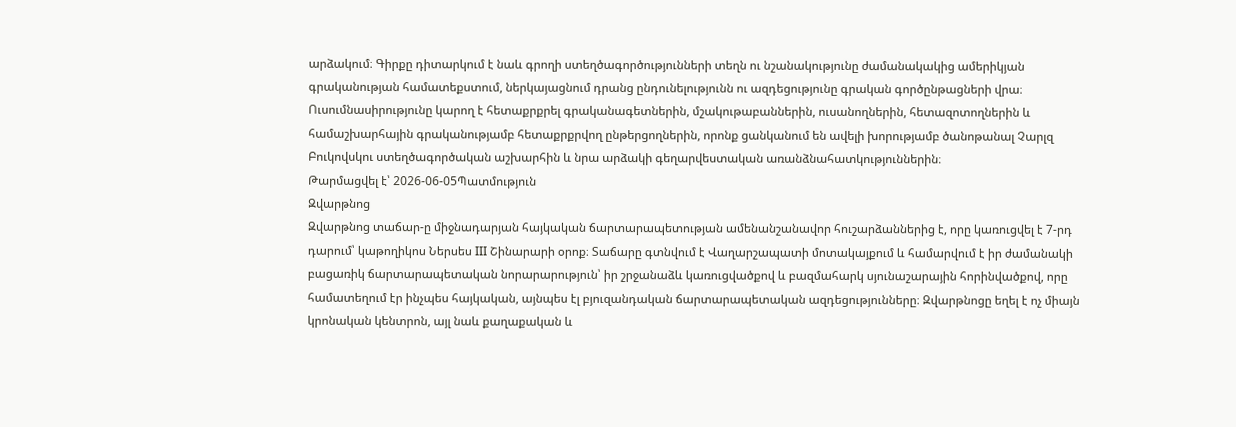արձակում։ Գիրքը դիտարկում է նաև գրողի ստեղծագործությունների տեղն ու նշանակությունը ժամանակակից ամերիկյան գրականության համատեքստում, ներկայացնում դրանց ընդունելությունն ու ազդեցությունը գրական գործընթացների վրա։ Ուսումնասիրությունը կարող է հետաքրքրել գրականագետներին, մշակութաբաններին, ուսանողներին, հետազոտողներին և համաշխարհային գրականությամբ հետաքրքրվող ընթերցողներին, որոնք ցանկանում են ավելի խորությամբ ծանոթանալ Չարլզ Բուկովսկու ստեղծագործական աշխարհին և նրա արձակի գեղարվեստական առանձնահատկություններին։
Թարմացվել է՝ 2026-06-05Պատմություն
Զվարթնոց
Զվարթնոց տաճար-ը միջնադարյան հայկական ճարտարապետության ամենանշանավոր հուշարձաններից է, որը կառուցվել է 7-րդ դարում՝ կաթողիկոս Ներսես III Շինարարի օրոք։ Տաճարը գտնվում է Վաղարշապատի մոտակայքում և համարվում է իր ժամանակի բացառիկ ճարտարապետական նորարարություն՝ իր շրջանաձև կառուցվածքով և բազմահարկ սյունաշարային հորինվածքով, որը համատեղում էր ինչպես հայկական, այնպես էլ բյուզանդական ճարտարապետական ազդեցությունները։ Զվարթնոցը եղել է ոչ միայն կրոնական կենտրոն, այլ նաև քաղաքական և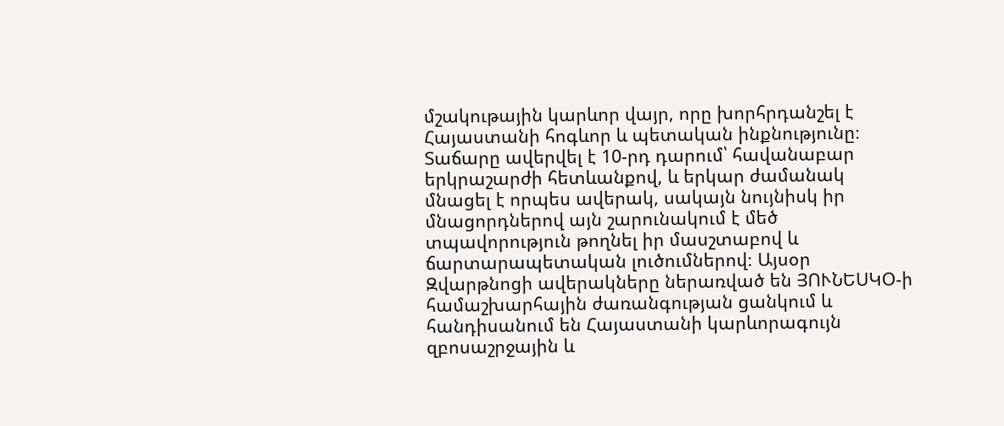մշակութային կարևոր վայր, որը խորհրդանշել է Հայաստանի հոգևոր և պետական ինքնությունը։ Տաճարը ավերվել է 10-րդ դարում՝ հավանաբար երկրաշարժի հետևանքով, և երկար ժամանակ մնացել է որպես ավերակ, սակայն նույնիսկ իր մնացորդներով այն շարունակում է մեծ տպավորություն թողնել իր մասշտաբով և ճարտարապետական լուծումներով։ Այսօր Զվարթնոցի ավերակները ներառված են ՅՈՒՆԵՍԿՕ-ի համաշխարհային ժառանգության ցանկում և հանդիսանում են Հայաստանի կարևորագույն զբոսաշրջային և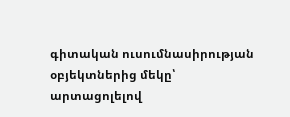գիտական ուսումնասիրության օբյեկտներից մեկը՝ արտացոլելով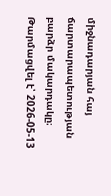միջնադարյան հայ ճարտարապետության բարձր մակարդակը։
Թարմացվել է՝ 2026-05-13